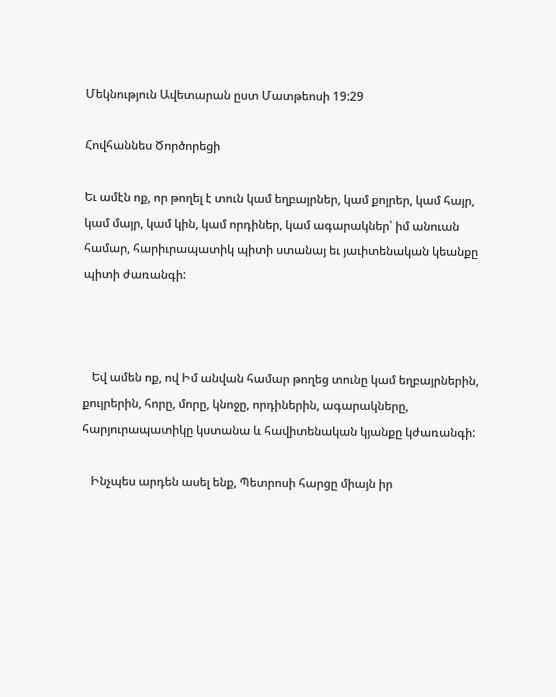Մեկնություն Ավետարան ըստ Մատթեոսի 19:29

Հովհաննես Ծործորեցի

Եւ ամէն ոք, որ թողել է տուն կամ եղբայրներ, կամ քոյրեր, կամ հայր, կամ մայր, կամ կին, կամ որդիներ, կամ ագարակներ՝ իմ անուան համար, հարիւրապատիկ պիտի ստանայ եւ յաւիտենական կեանքը պիտի ժառանգի:



   Եվ ամեն ոք, ով Իմ անվան համար թողեց տունը կամ եղբայրներին, քույրերին, հորը, մորը, կնոջը, որդիներին, ագարակները, հարյուրապատիկը կստանա և հավիտենական կյանքը կժառանգի:

   Ինչպես արդեն ասել ենք, Պետրոսի հարցը միայն իր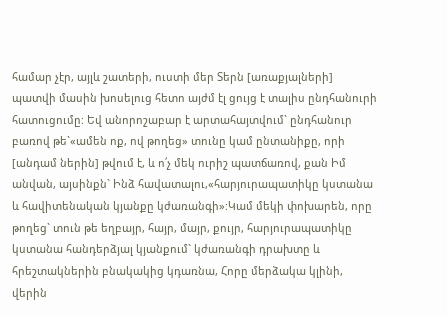համար չէր, այլև շատերի, ուստի մեր Տերն [առաքյալների] պատվի մասին խոսելուց հետո այժմ էլ ցույց է տալիս ընդհանուրի հատուցումը: Եվ անորոշաբար է արտահայտվում` ընդհանուր բառով թե`«ամեն ոք, ով թողեց» տունը կամ ընտանիքը, որի [անդամ ներին] թվում է, և ո՛չ մեկ ուրիշ պատճառով, քան Իմ անվան, այսինքն` Ինձ հավատալու,«հարյուրապատիկը կստանա և հավիտենական կյանքը կժառանգի»:Կամ մեկի փոխարեն, որը թողեց` տուն թե եղբայր, հայր, մայր, քույր, հարյուրապատիկը կստանա հանդերձյալ կյանքում` կժառանգի դրախտը և հրեշտակներին բնակակից կդառնա, Հորը մերձակա կլինի, վերին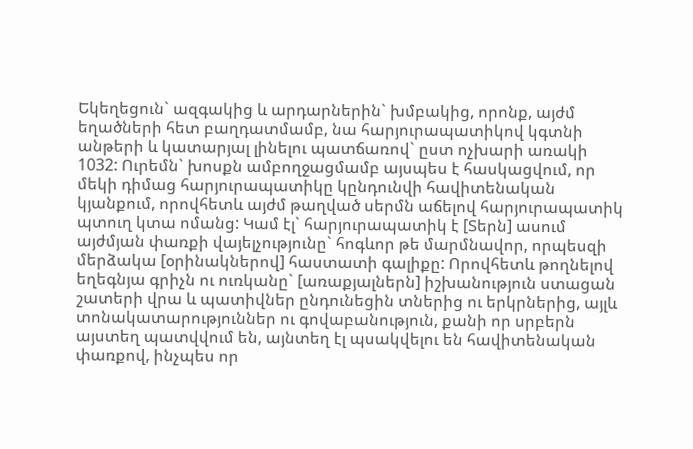Եկեղեցուն` ազգակից և արդարներին` խմբակից, որոնք, այժմ եղածների հետ բաղդատմամբ, նա հարյուրապատիկով կգտնի անթերի և կատարյալ լինելու պատճառով` ըստ ոչխարի առակի 1032: Ուրեմն` խոսքն ամբողջացմամբ այսպես է հասկացվում, որ մեկի դիմաց հարյուրապատիկը կընդունվի հավիտենական կյանքում, որովհետև այժմ թաղված սերմն աճելով հարյուրապատիկ պտուղ կտա ոմանց: Կամ էլ` հարյուրապատիկ է [Տերն] ասում այժմյան փառքի վայելչությունը` հոգևոր թե մարմնավոր, որպեսզի մերձակա [օրինակներով] հաստատի գալիքը: Որովհետև թողնելով եղեգնյա գրիչն ու ուռկանը` [առաքյալներն] իշխանություն ստացան շատերի վրա և պատիվներ ընդունեցին տներից ու երկրներից, այլև տոնակատարություններ ու գովաբանություն, քանի որ սրբերն այստեղ պատվվում են, այնտեղ էլ պսակվելու են հավիտենական փառքով, ինչպես որ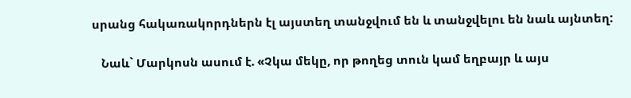սրանց հակառակորդներն էլ այստեղ տանջվում են և տանջվելու են նաև այնտեղ:

   Նաև` Մարկոսն ասում է. «Չկա մեկը, որ թողեց տուն կամ եղբայր և այս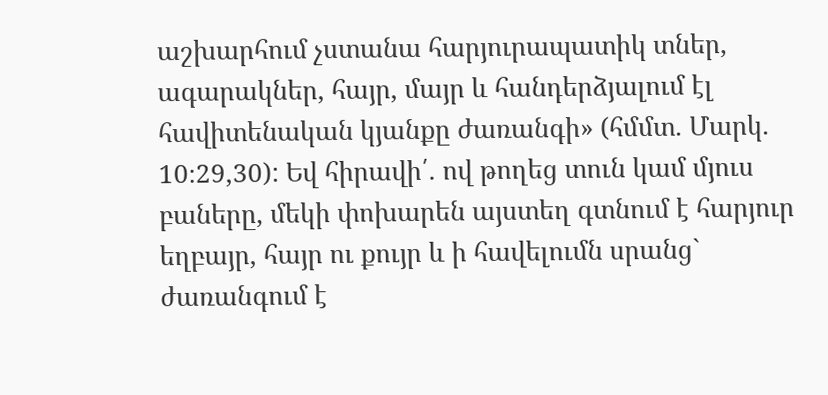աշխարհում չստանա հարյուրապատիկ տներ, ագարակներ, հայր, մայր և հանդերձյալում էլ հավիտենական կյանքը ժառանգի» (հմմտ. Մարկ. 10։29,30): Եվ հիրավի՛. ով թողեց տուն կամ մյուս բաները, մեկի փոխարեն այստեղ գտնում է հարյուր եղբայր, հայր ու քույր և ի հավելումն սրանց` ժառանգում է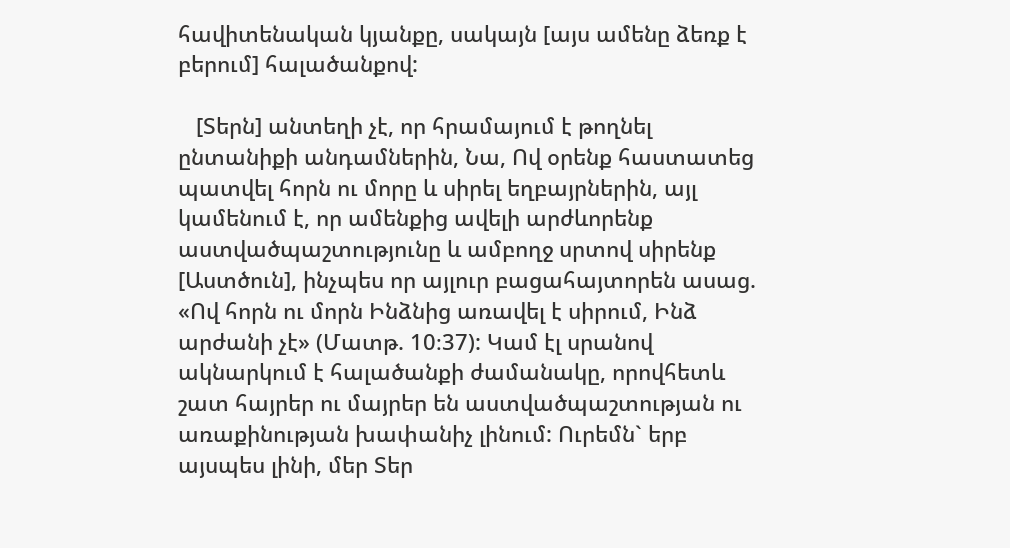հավիտենական կյանքը, սակայն [այս ամենը ձեռք է բերում] հալածանքով:

   [Տերն] անտեղի չէ, որ հրամայում է թողնել ընտանիքի անդամներին, Նա, Ով օրենք հաստատեց պատվել հորն ու մորը և սիրել եղբայրներին, այլ կամենում է, որ ամենքից ավելի արժևորենք աստվածպաշտությունը և ամբողջ սրտով սիրենք [Աստծուն], ինչպես որ այլուր բացահայտորեն ասաց. «Ով հորն ու մորն Ինձնից առավել է սիրում, Ինձ արժանի չէ» (Մատթ. 10։37): Կամ էլ սրանով ակնարկում է հալածանքի ժամանակը, որովհետև շատ հայրեր ու մայրեր են աստվածպաշտության ու առաքինության խափանիչ լինում: Ուրեմն` երբ այսպես լինի, մեր Տեր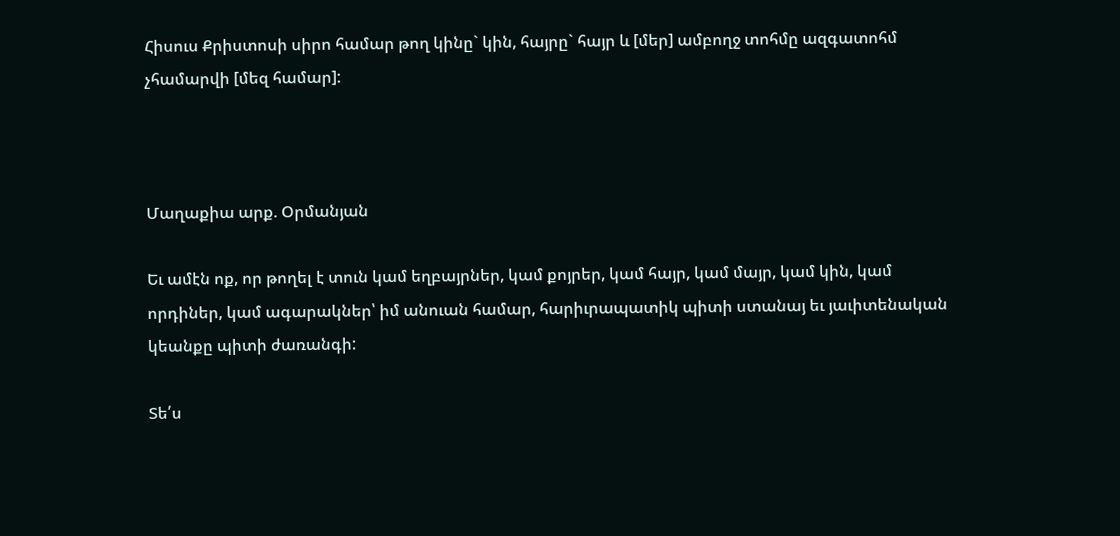Հիսուս Քրիստոսի սիրո համար թող կինը` կին, հայրը` հայր և [մեր] ամբողջ տոհմը ազգատոհմ չհամարվի [մեզ համար]:



Մաղաքիա արք. Օրմանյան

Եւ ամէն ոք, որ թողել է տուն կամ եղբայրներ, կամ քոյրեր, կամ հայր, կամ մայր, կամ կին, կամ որդիներ, կամ ագարակներ՝ իմ անուան համար, հարիւրապատիկ պիտի ստանայ եւ յաւիտենական կեանքը պիտի ժառանգի:

Տե՛ս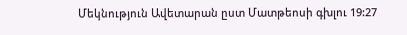Մեկնություն Ավետարան ըստ Մատթեոսի գխլու 19:27